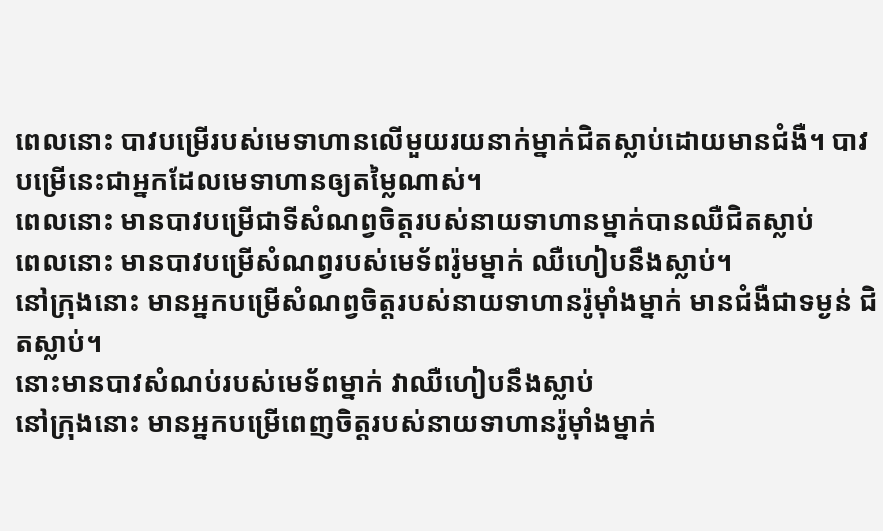ពេលនោះ បាវបម្រើរបស់មេទាហានលើមួយរយនាក់ម្នាក់ជិតស្លាប់ដោយមានជំងឺ។ បាវបម្រើនេះជាអ្នកដែលមេទាហានឲ្យតម្លៃណាស់។
ពេលនោះ មានបាវបម្រើជាទីសំណព្វចិត្ដរបស់នាយទាហានម្នាក់បានឈឺជិតស្លាប់
ពេលនោះ មានបាវបម្រើសំណព្វរបស់មេទ័ពរ៉ូមម្នាក់ ឈឺហៀបនឹងស្លាប់។
នៅក្រុងនោះ មានអ្នកបម្រើសំណព្វចិត្តរបស់នាយទាហានរ៉ូម៉ាំងម្នាក់ មានជំងឺជាទម្ងន់ ជិតស្លាប់។
នោះមានបាវសំណប់របស់មេទ័ពម្នាក់ វាឈឺហៀបនឹងស្លាប់
នៅក្រុងនោះ មានអ្នកបម្រើពេញចិត្ដរបស់នាយទាហានរ៉ូម៉ាំងម្នាក់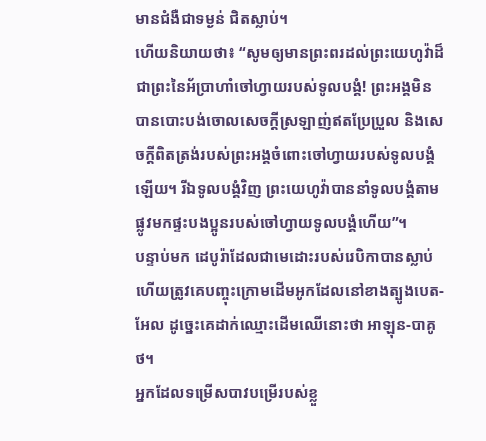មានជំងឺជាទម្ងន់ ជិតស្លាប់។
ហើយនិយាយថា៖ “សូមឲ្យមានព្រះពរដល់ព្រះយេហូវ៉ាដ៏ជាព្រះនៃអ័ប្រាហាំចៅហ្វាយរបស់ទូលបង្គំ! ព្រះអង្គមិនបានបោះបង់ចោលសេចក្ដីស្រឡាញ់ឥតប្រែប្រួល និងសេចក្ដីពិតត្រង់របស់ព្រះអង្គចំពោះចៅហ្វាយរបស់ទូលបង្គំឡើយ។ រីឯទូលបង្គំវិញ ព្រះយេហូវ៉ាបាននាំទូលបង្គំតាមផ្លូវមកផ្ទះបងប្អូនរបស់ចៅហ្វាយទូលបង្គំហើយ”។
បន្ទាប់មក ដេបូរ៉ាដែលជាមេដោះរបស់រេបិកាបានស្លាប់ ហើយត្រូវគេបញ្ចុះក្រោមដើមអូកដែលនៅខាងត្បូងបេត-អែល ដូច្នេះគេដាក់ឈ្មោះដើមឈើនោះថា អាឡុន-បាគូថ។
អ្នកដែលទម្រើសបាវបម្រើរបស់ខ្លួ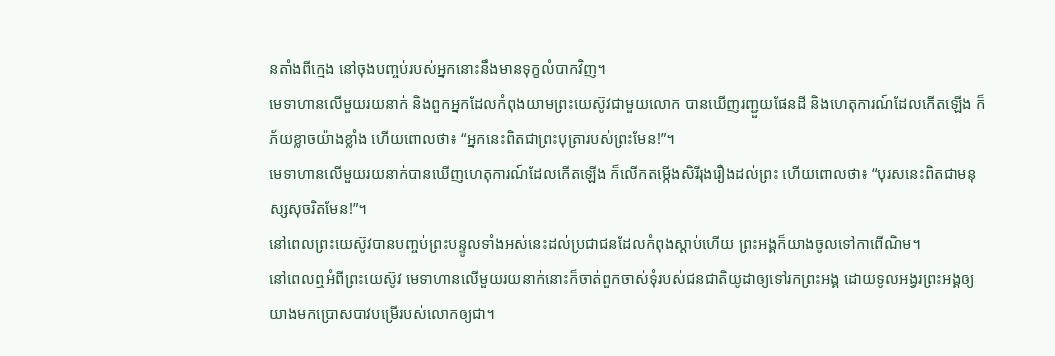នតាំងពីក្មេង នៅចុងបញ្ចប់របស់អ្នកនោះនឹងមានទុក្ខលំបាកវិញ។
មេទាហានលើមួយរយនាក់ និងពួកអ្នកដែលកំពុងយាមព្រះយេស៊ូវជាមួយលោក បានឃើញរញ្ជួយផែនដី និងហេតុការណ៍ដែលកើតឡើង ក៏ភ័យខ្លាចយ៉ាងខ្លាំង ហើយពោលថា៖ “អ្នកនេះពិតជាព្រះបុត្រារបស់ព្រះមែន!”។
មេទាហានលើមួយរយនាក់បានឃើញហេតុការណ៍ដែលកើតឡើង ក៏លើកតម្កើងសិរីរុងរឿងដល់ព្រះ ហើយពោលថា៖ “បុរសនេះពិតជាមនុស្សសុចរិតមែន!”។
នៅពេលព្រះយេស៊ូវបានបញ្ចប់ព្រះបន្ទូលទាំងអស់នេះដល់ប្រជាជនដែលកំពុងស្ដាប់ហើយ ព្រះអង្គក៏យាងចូលទៅកាពើណិម។
នៅពេលឮអំពីព្រះយេស៊ូវ មេទាហានលើមួយរយនាក់នោះក៏ចាត់ពួកចាស់ទុំរបស់ជនជាតិយូដាឲ្យទៅរកព្រះអង្គ ដោយទូលអង្វរព្រះអង្គឲ្យយាងមកប្រោសបាវបម្រើរបស់លោកឲ្យជា។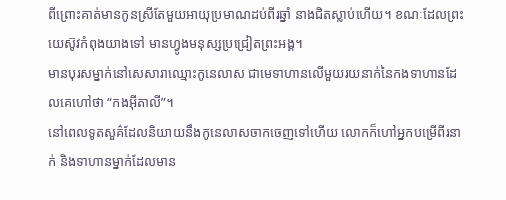ពីព្រោះគាត់មានកូនស្រីតែមួយអាយុប្រមាណដប់ពីរឆ្នាំ នាងជិតស្លាប់ហើយ។ ខណៈដែលព្រះយេស៊ូវកំពុងយាងទៅ មានហ្វូងមនុស្សប្រជ្រៀតព្រះអង្គ។
មានបុរសម្នាក់នៅសេសារាឈ្មោះកូនេលាស ជាមេទាហានលើមួយរយនាក់នៃកងទាហានដែលគេហៅថា “កងអ៊ីតាលី”។
នៅពេលទូតសួគ៌ដែលនិយាយនឹងកូនេលាសចាកចេញទៅហើយ លោកក៏ហៅអ្នកបម្រើពីរនាក់ និងទាហានម្នាក់ដែលមាន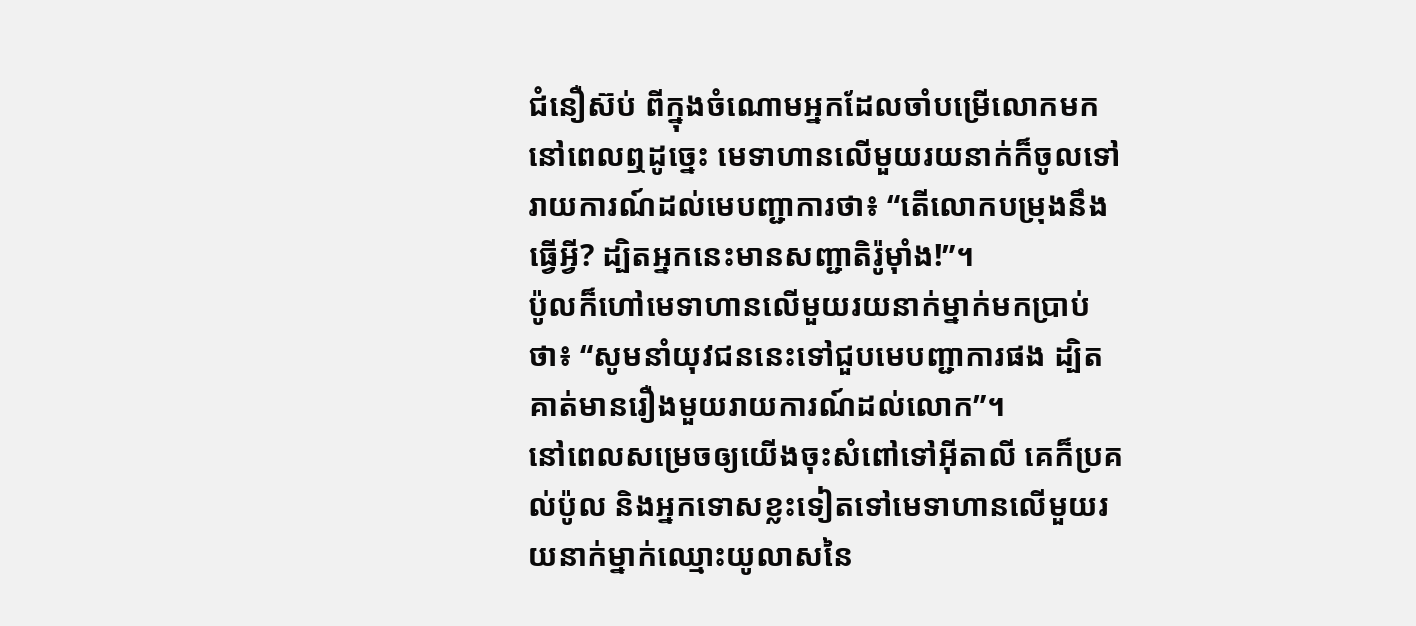ជំនឿស៊ប់ ពីក្នុងចំណោមអ្នកដែលចាំបម្រើលោកមក
នៅពេលឮដូច្នេះ មេទាហានលើមួយរយនាក់ក៏ចូលទៅរាយការណ៍ដល់មេបញ្ជាការថា៖ “តើលោកបម្រុងនឹងធ្វើអ្វី? ដ្បិតអ្នកនេះមានសញ្ជាតិរ៉ូម៉ាំង!”។
ប៉ូលក៏ហៅមេទាហានលើមួយរយនាក់ម្នាក់មកប្រាប់ថា៖ “សូមនាំយុវជននេះទៅជួបមេបញ្ជាការផង ដ្បិតគាត់មានរឿងមួយរាយការណ៍ដល់លោក”។
នៅពេលសម្រេចឲ្យយើងចុះសំពៅទៅអ៊ីតាលី គេក៏ប្រគល់ប៉ូល និងអ្នកទោសខ្លះទៀតទៅមេទាហានលើមួយរយនាក់ម្នាក់ឈ្មោះយូលាសនៃ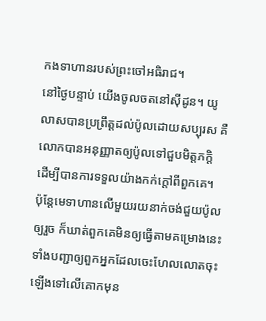កងទាហានរបស់ព្រះចៅអធិរាជ។
នៅថ្ងៃបន្ទាប់ យើងចូលចតនៅស៊ីដូន។ យូលាសបានប្រព្រឹត្តដល់ប៉ូលដោយសប្បុរស គឺលោកបានអនុញ្ញាតឲ្យប៉ូលទៅជួបមិត្តភក្ដិ ដើម្បីបានការទទួលយ៉ាងកក់ក្ដៅពីពួកគេ។
ប៉ុន្តែមេទាហានលើមួយរយនាក់ចង់ជួយប៉ូលឲ្យរួច ក៏ឃាត់ពួកគេមិនឲ្យធ្វើតាមគម្រោងនេះ ទាំងបញ្ជាឲ្យពួកអ្នកដែលចេះហែលលោតចុះ ឡើងទៅលើគោកមុន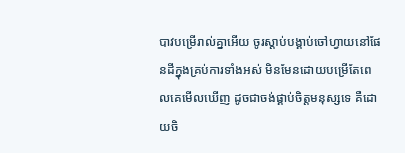បាវបម្រើរាល់គ្នាអើយ ចូរស្ដាប់បង្គាប់ចៅហ្វាយនៅផែនដីក្នុងគ្រប់ការទាំងអស់ មិនមែនដោយបម្រើតែពេលគេមើលឃើញ ដូចជាចង់ផ្គាប់ចិត្តមនុស្សទេ គឺដោយចិ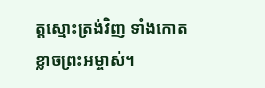ត្តស្មោះត្រង់វិញ ទាំងកោតខ្លាចព្រះអម្ចាស់។